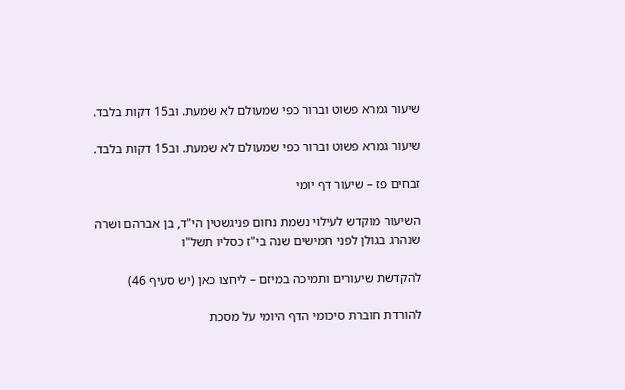שיעור גמרא פשוט וברור כפי שמעולם לא שמעת. וב15 דקות בלבד.

שיעור גמרא פשוט וברור כפי שמעולם לא שמעת. וב15 דקות בלבד.

זבחים פז – שיעור דף יומי

השיעור מוקדש לעילוי נשמת נחום פניגשטין הי"ד, בן אברהם ושרה
שנהרג בגולן לפני חמישים שנה בי"ז כסליו תשל"ו

להקדשת שיעורים ותמיכה במיזם – ליחצו כאן (יש סעיף 46)

להורדת חוברת סיכומי הדף היומי על מסכת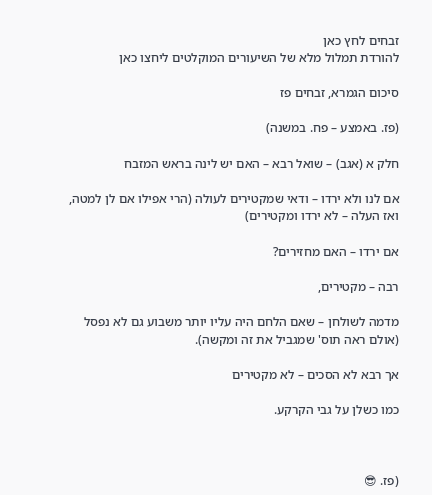זבחים לחץ כאן
להורדת תמלול מלא של השיעורים המוקלטים ליחצו כאן

סיכום הגמרא, זבחים פז

(פז. באמצע – פח. במשנה)

חלק א (אגב) – שואל רבא – האם יש לינה בראש המזבח

אם לנו ולא ירדו – ודאי שמקטירים לעולה (הרי אפילו אם לן למטה, ואז העלה – לא ירדו ומקטירים)

אם ירדו – האם מחזירים?

רבה – מקטירים,

מדמה לשולחן – שאם הלחם היה עליו יותר משבוע גם לא נפסל (אולם ראה תוס' שמגביל את זה ומקשה).

אך רבא לא הסכים – לא מקטירים

כמו כשלן על גבי הקרקע.



(פז. 😎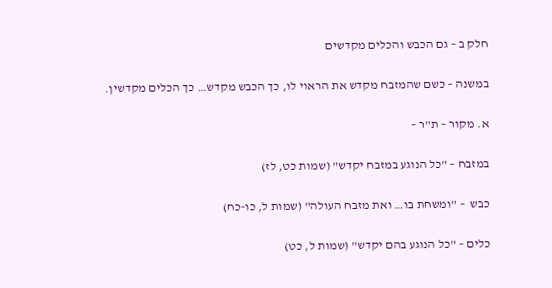חלק ב – גם הכבש והכלים מקדשים

במשנה – כשם שהמזבח מקדש את הראוי לו, כך הכבש מקדש… כך הכלים מקדשין.

א. מקור – ת"ר –

במזבח – "כל הנוגע במזבח יקדש" (שמות כט, לז)

כבש  – "ומשחת בו… ואת מזבח העולה" (שמות ל, כו-כח)

כלים – "כל הנוגע בהם יקדש" (שמות ל, כט)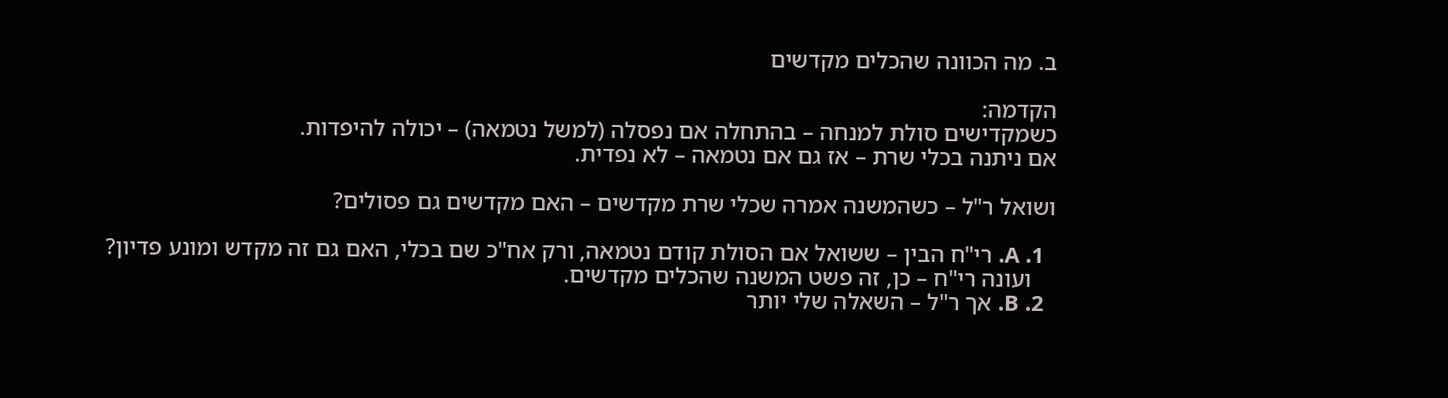ב. מה הכוונה שהכלים מקדשים

הקדמה:
כשמקדישים סולת למנחה – בהתחלה אם נפסלה (למשל נטמאה) – יכולה להיפדות.
אם ניתנה בכלי שרת – אז גם אם נטמאה – לא נפדית.

ושואל ר"ל – כשהמשנה אמרה שכלי שרת מקדשים – האם מקדשים גם פסולים?

  1. A. רי"ח הבין – ששואל אם הסולת קודם נטמאה, ורק אח"כ שם בכלי, האם גם זה מקדש ומונע פדיון?
    ועונה רי"ח – כן, זה פשט המשנה שהכלים מקדשים.
  2. B. אך ר"ל – השאלה שלי יותר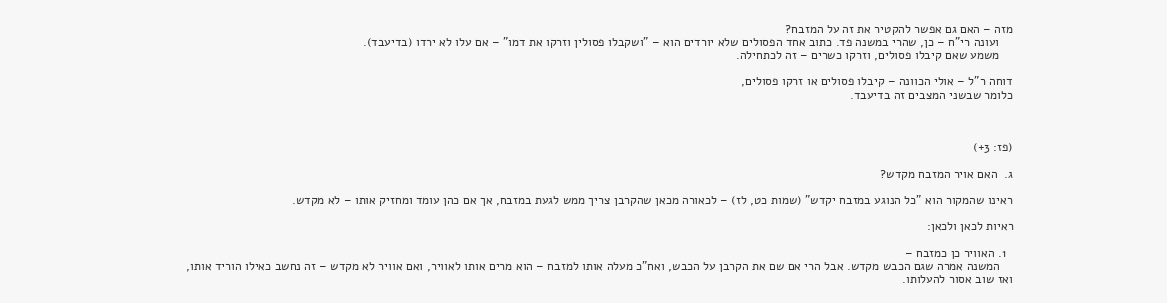מזה – האם גם אפשר להקטיר את זה על המזבח?
    ועונה רי"ח – כן, שהרי במשנה פד. כתוב אחד הפסולים שלא יורדים הוא – "ושקבלו פסולין וזרקו את דמו" – אם עלו לא ירדו (בדיעבד).
    משמע שאם קיבלו פסולים, וזרקו כשרים – זה לכתחילה.

דוחה ר"ל – אולי הכוונה – קיבלו פסולים או זרקו פסולים,
כלומר שבשני המצבים זה בדיעבד.



(פז: 3+)

ג.  האם אויר המזבח מקדש?

ראינו שהמקור הוא "כל הנוגע במזבח יקדש" (שמות כט, לז) – לכאורה מכאן שהקרבן צריך ממש לגעת במזבח, אך אם כהן עומד ומחזיק אותו – לא מקדש.

ראיות לכאן ולכאן:

  1. האוויר כן כמזבח –
    המשנה אמרה שגם הכבש מקדש. אבל הרי אם שם את הקרבן על הכבש, ואח"כ מעלה אותו למזבח – הוא מרים אותו לאוויר, ואם אוויר לא מקדש – זה נחשב כאילו הוריד אותו, ואז שוב אסור להעלותו.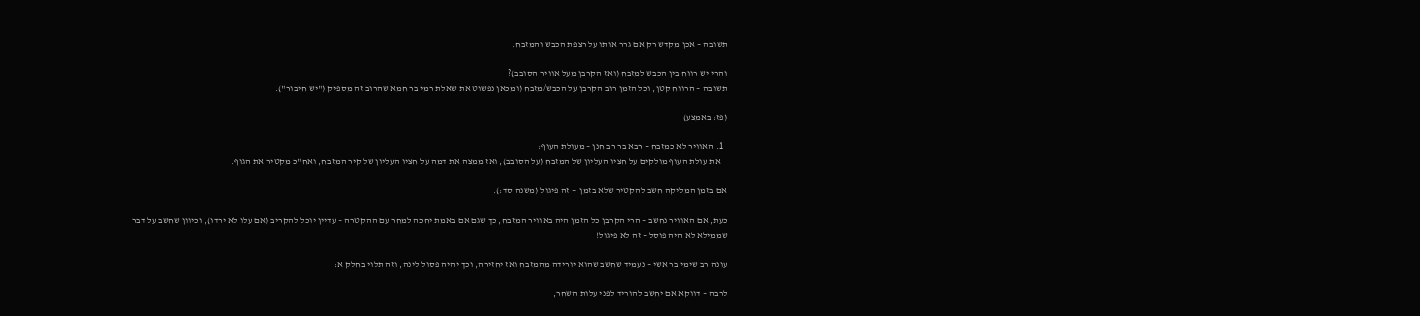תשובה – אכן מקדש רק אם גרר אותו על רצפת הכבש והמזבח.

והרי יש רווח בין הכבש למזבח (ואז הקרבן מעל אוויר הסובב)?
תשובה – הרווח קטן, וכל הזמן רוב הקרבן על הכבש/מזבח (ומכאן נפשוט את שאלת רמי בר חמא שהרוב זה מספיק ("יש חיבור").

(פז: באמצע)

  1. האוויר לא כמזבח – רבא בר רב חנן – מעולת העוף:
    את עולת העוף מולקים על חציו העליון של המזבח (על הסובב), ואז ממצה את דמה על חציו העליון של קיר המזבח, ואח"כ מקטיר את הגוף.

אם בזמן המליקה חשב להקטיר שלא בזמן  – זה פיגול (משנה סד:).

כעת, אם האוויר נחשב – הרי הקרבן כל הזמן היה באוויר המזבח, כך שגם אם באמת יחכה למחר עם ההקטרה – עדיין יוכל להקריב (אם עלו לא ירדו), וכיוון שחשב על דבר שממילא לא היה פוסל – זה לא פיגול!

עונה רב שימי בר אשי – נעמיד שחשב שהוא יורידה מהמזבח ואז יחזירה, וכך יהיה פסול לינה, וזה תלוי בחלק א:

לרבה – דווקא אם יחשב להוריד לפני עלות השחר,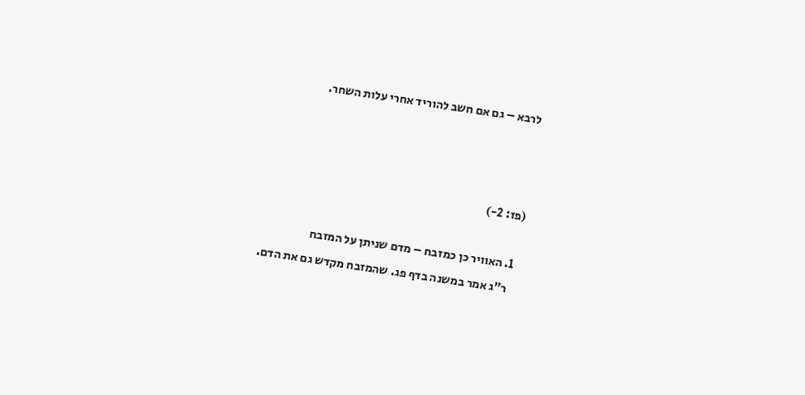לרבא – גם אם חשב להוריד אחרי עלות השחר.



(פז: 2-)

  1. האוויר כן כמזבח – מדם שניתן על המזבח
    ר"ג אמר במשנה בדף פג. שהמזבח מקדש גם את הדם.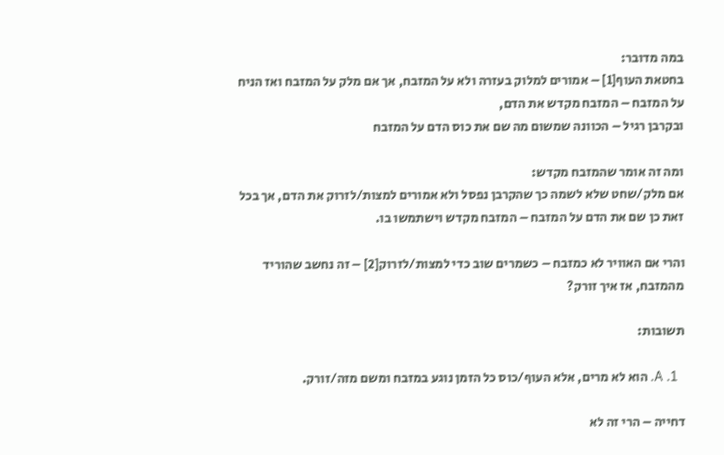במה מדובר:
בחטאת העוף[1] – אמורים למלוק בעזרה ולא על המזבח, אך אם מלק על המזבח ואז הניח על המזבח – המזבח מקדש את הדם,
ובקרבן רגיל – הכוונה שמשום מה שם את כוס הדם על המזבח

ומה זה אומר שהמזבח מקדש:
אם מלק/שחט שלא לשמה כך שהקרבן נפסל ולא אמורים למצות/לזרוק את הדם, אך בכל זאת כן שם את הדם על המזבח – המזבח מקדש וישתמשו בו.

והרי אם האוויר לא כמזבח – כשמרים שוב כדי למצות/לזרוק[2] – זה נחשב שהוריד מהמזבח, אז איך זורק?

תשובות:

  1. A. הוא לא מרים, אלא העוף/כוס כל הזמן נוגע במזבח ומשם מזה/זורק.

דחייה – הרי זה לא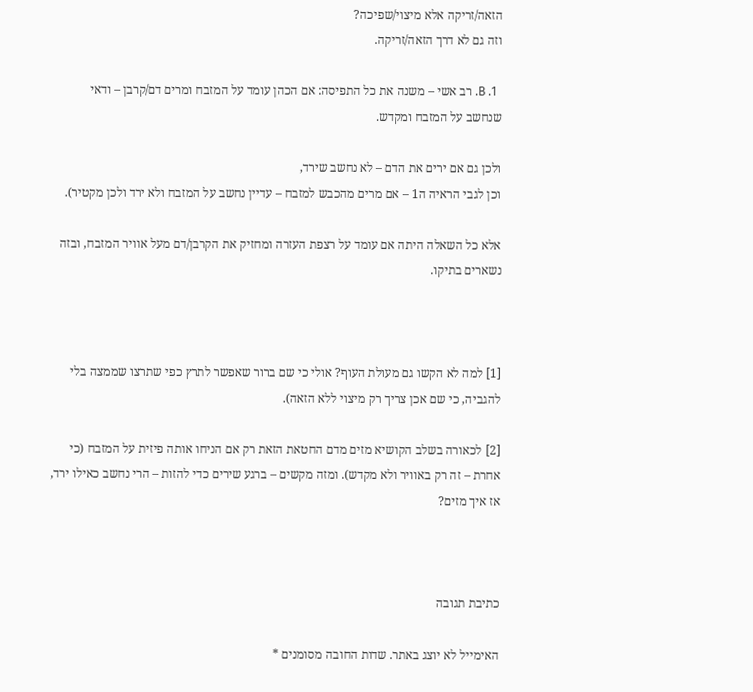הזאה/זריקה אלא מיצוי/שפיכה?
וזה גם לא דרך הזאה/זריקה.

  1. B. רב אשי – משנה את כל התפיסה: אם הכהן עומד על המזבח ומרים דם/קרבן – ודאי שנחשב על המזבח ומקדש.

ולכן גם אם ירים את הדם – לא נחשב שירד,
וכן לגבי הראיה ה1 – אם מרים מהכבש למזבח – עדיין נחשב על המזבח ולא ירד ולכן מקטיר).

אלא כל השאלה היתה אם עומד על רצפת העזרה ומחזיק את הקרבן/דם מעל אוויר המזבח, ובזה נשארים בתיקו.



[1] למה לא הקשו גם מעולת העוף? אולי כי שם ברור שאפשר לתרץ כפי שתרצו שממצה בלי להגביה, כי שם אכן צריך רק מיצוי ללא הזאה).

[2] לכאורה בשלב הקושיא מזים מדם החטאת הזאת רק אם הניחו אותה פיזית על המזבח (כי אחרת – זה רק באוויר ולא מקדש). ומזה מקשים – ברגע שירים כדי להזות – הרי נחשב כאילו ירד, אז איך מזים?



כתיבת תגובה

האימייל לא יוצג באתר. שדות החובה מסומנים *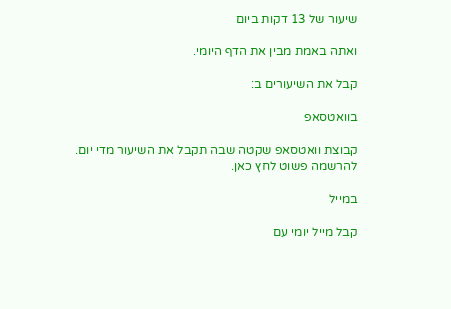שיעור של 13 דקות ביום

ואתה באמת מבין את הדף היומי.

קבל את השיעורים ב:

בוואטסאפ

קבוצת וואטסאפ שקטה שבה תקבל את השיעור מדי יום.
להרשמה פשוט לחץ כאן.

במייל

קבל מייל יומי עם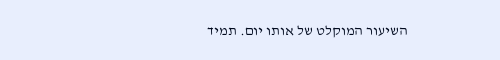השיעור המוקלט של אותו יום. תמיד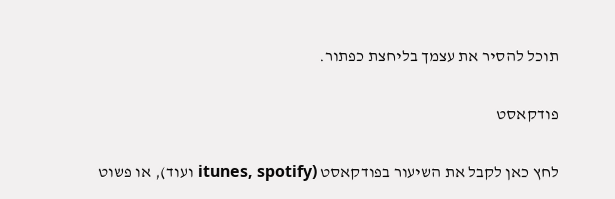תוכל להסיר את עצמך בליחצת כפתור.

פודקאסט

לחץ כאן לקבל את השיעור בפודקאסט (itunes, spotify ועוד), או פשוט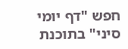חפש "דף יומי סיני" בתוכנת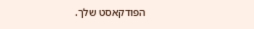הפודקאסט שלך.